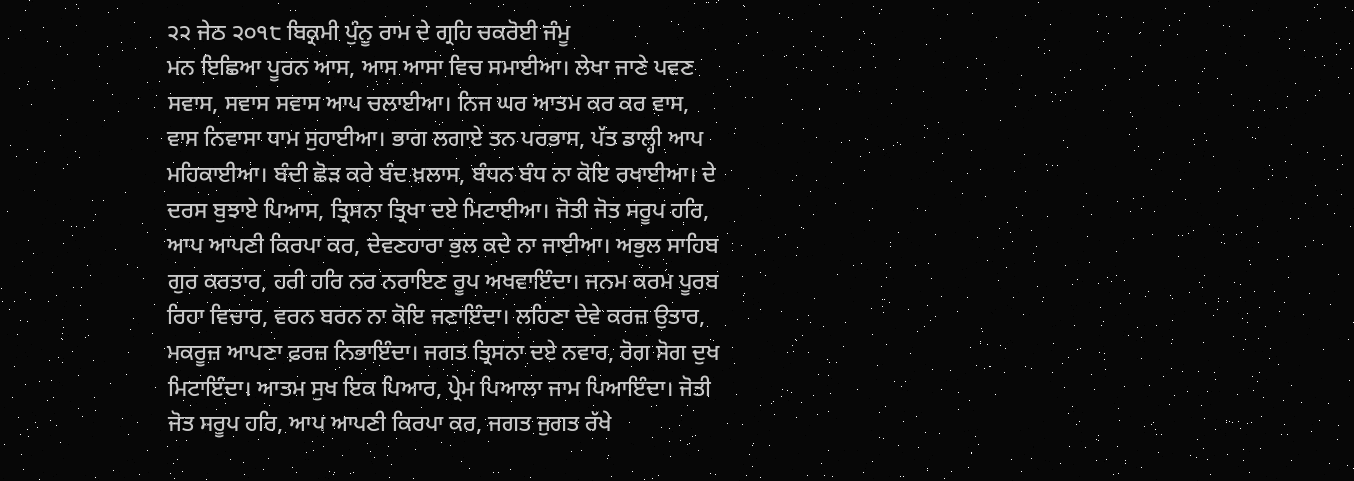੨੨ ਜੇਠ ੨੦੧੮ ਬਿਕ੍ਰਮੀ ਪੁੰਨੂ ਰਾਮ ਦੇ ਗ੍ਰਹਿ ਚਕਰੋਈ ਜੰਮੂ
ਮਨ ਇਛਿਆ ਪੂਰਨ ਆਸ, ਆਸ ਆਸਾ ਵਿਚ ਸਮਾਈਆ। ਲੇਖਾ ਜਾਣੇ ਪਵਣ ਸਵਾਸ, ਸਵਾਸ ਸਵਾਸ ਆਪ ਚਲਾਈਆ। ਨਿਜ ਘਰ ਆਤਮ ਕਰ ਕਰ ਵਾਸ, ਵਾਸ ਨਿਵਾਸਾ ਧਾਮ ਸੁਹਾਈਆ। ਭਾਗ ਲਗਾਏ ਤਨ ਪਰਭਾਸ, ਪੱਤ ਡਾਲ੍ਹੀ ਆਪ ਮਹਿਕਾਈਆ। ਬੰਦੀ ਛੋੜ ਕਰੇ ਬੰਦ ਖ਼ਲਾਸ, ਬੰਧਨ ਬੰਧ ਨਾ ਕੋਇ ਰਖਾਈਆ। ਦੇ ਦਰਸ ਬੁਝਾਏ ਪਿਆਸ, ਤ੍ਰਿਸਨਾ ਤ੍ਰਿਖਾ ਦਏ ਮਿਟਾਈਆ। ਜੋਤੀ ਜੋਤ ਸਰੂਪ ਹਰਿ, ਆਪ ਆਪਣੀ ਕਿਰਪਾ ਕਰ, ਦੇਵਣਹਾਰਾ ਭੁਲ ਕਦੇ ਨਾ ਜਾਈਆ। ਅਭੁਲ ਸਾਹਿਬ ਗੁਰ ਕਰਤਾਰ, ਹਰੀ ਹਰਿ ਨਰ ਨਰਾਇਣ ਰੂਪ ਅਖਵਾਇੰਦਾ। ਜਨਮ ਕਰਮ ਪੂਰਬ ਰਿਹਾ ਵਿਚਾਰ, ਵਰਨ ਬਰਨ ਨਾ ਕੋਇ ਜਣਾਇੰਦਾ। ਲਹਿਣਾ ਦੇਵੇ ਕਰਜ਼ ਉਤਾਰ, ਮਕਰੂਜ਼ ਆਪਣਾ ਫ਼ਰਜ਼ ਨਿਭਾਇੰਦਾ। ਜਗਤ ਤ੍ਰਿਸਨਾ ਦਏ ਨਵਾਰ, ਰੋਗ ਸੋਗ ਦੁਖ ਮਿਟਾਇੰਦਾ। ਆਤਮ ਸੁਖ ਇਕ ਪਿਆਰ, ਪ੍ਰੇਮ ਪਿਆਲਾ ਜਾਮ ਪਿਆਇੰਦਾ। ਜੋਤੀ ਜੋਤ ਸਰੂਪ ਹਰਿ, ਆਪ ਆਪਣੀ ਕਿਰਪਾ ਕਰ, ਜਗਤ ਜੁਗਤ ਰੱਖੇ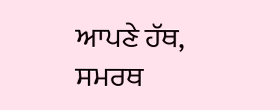ਆਪਣੇ ਹੱਥ, ਸਮਰਥ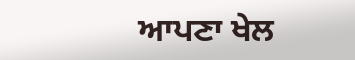ਆਪਣਾ ਖੇਲ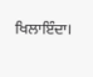ਖਿਲਾਇੰਦਾ।